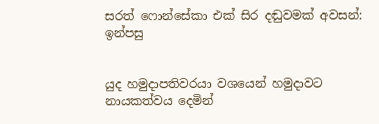සරත් ෆොන්සේකා එක් සිර දඬුවමක් අවසන්: ඉන්පසු


යුද හමුදාපතිවරයා වශයෙන් හමුදාවට නායකත්වය දෙමින්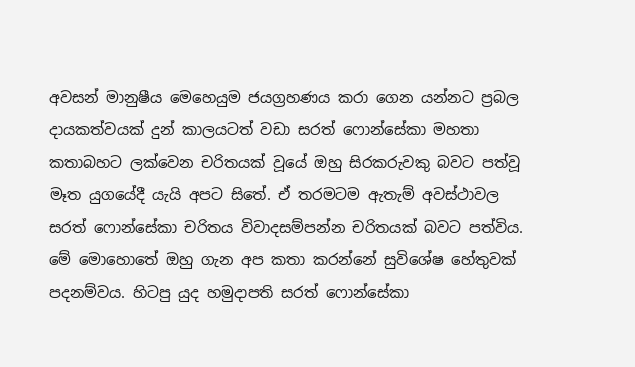අවසන් මානුෂීය මෙහෙයුම ජයග්‍රහණය කරා ගෙන යන්නට ප්‍රබල දායකත්වයක් දුන් කාලයටත් වඩා සරත් ෆොන්සේකා මහතා කතාබහට ලක්වෙන චරිතයක් වූයේ ඔහු සිරකරුවකු බවට පත්වූ මෑත යුගයේදී යැයි අපට සිතේ. ඒ තරමටම ඇතැම් අවස්ථාවල සරත් ෆොන්සේකා චරිතය විවාදසම්පන්න චරිතයක් බවට පත්විය. මේ මොහොතේ ඔහු ගැන අප කතා කරන්නේ සුවිශේෂ හේතුවක් පදනම්වය. හිටපු යුද හමුදාපති සරත් ෆොන්සේකා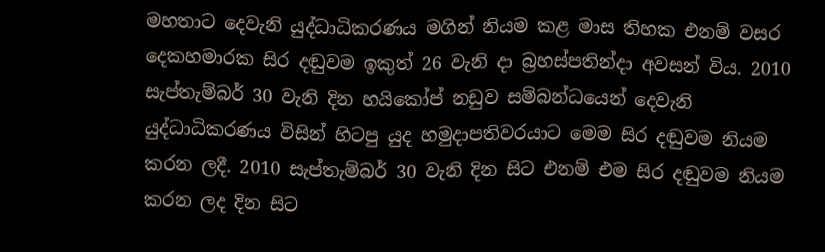මහතාට දෙවැනි යුද්ධාධිකරණය මගින් නියම කළ මාස තිහක එනම් වසර දෙකහමාරක සිර දඬුවම ඉකුත් 26 වැනි දා බ්‍රහස්පතින්දා අවසන් විය. 2010 සැප්තැම්බර් 30 වැනි දින හයිකෝප් නඩුව සම්බන්ධයෙන් දෙවැනි යුද්ධාධිකරණය විසින් හිටපු යුද හමුදාපතිවරයාට මෙම සිර දඬුවම නියම කරන ලදී. 2010 සැප්තැම්බර් 30 වැනි දින සිට එනම් එම සිර දඬුවම නියම කරන ලද දින සිට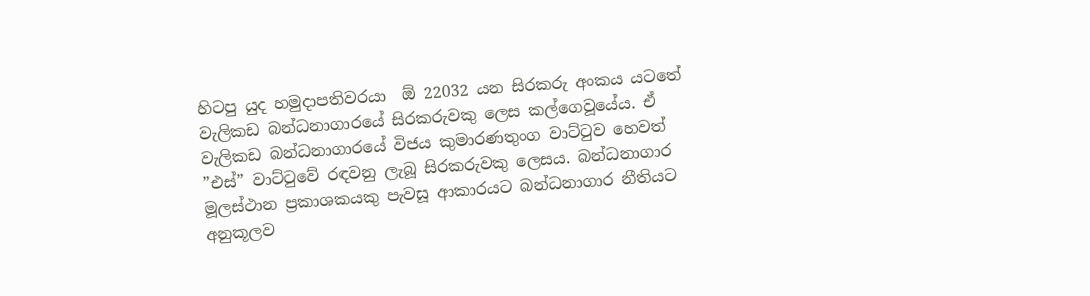හිටපු යුද හමුදාපතිවරයා  ඕ 22032 යන සිරකරු අංකය යටතේ වැලිකඩ බන්ධනාගාරයේ සිරකරුවකු ලෙස කල්ගෙවූයේය. ඒ වැලිකඩ බන්ධනාගාරයේ විජය කුමාරණතුංග වාට්ටුව හෙවත් ”එස්” වාට්ටුවේ රඳවනු ලැබූ සිරකරුවකු ලෙසය. බන්ධනාගාර මූලස්ථාන ප්‍රකාශකයකු පැවසූ ආකාරයට බන්ධනාගාර නීතියට අනුකූලව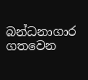බන්ධනාගාර ගතවෙන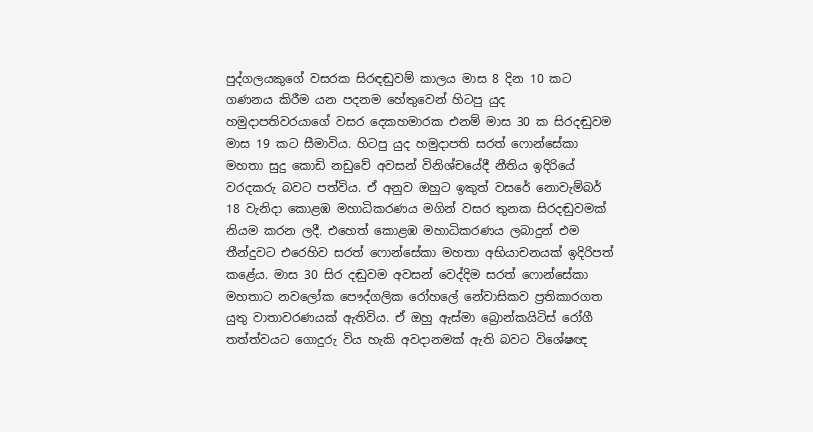පුද්ගලයකුගේ වසරක සිරඳඬුවම් කාලය මාස 8 දින 10 කට ගණනය කිරීම යන පදනම හේතුවෙන් හිටපු යුද හමුදාපතිවරයාගේ වසර දෙකහමාරක එනම් මාස 30 ක සිරදඬුවම මාස 19 කට සීමාවිය. හිටපු යුද හමුදාපති සරත් ෆොන්සේකා මහතා සුදු කොඩි නඩුවේ අවසන් විනිශ්චයේදී නීතිය ඉදිරියේ වරදකරු බවට පත්විය. ඒ අනුව ඔහුට ඉකුත් වසරේ නොවැම්බර් 18 වැනිදා කොළඹ මහාධිකරණය මගින් වසර තුනක සිරදඬුවමක් නියම කරන ලදී. එහෙත් කොළඹ මහාධිකරණය ලබාදුන් එම තීන්දුවට එරෙහිව සරත් ෆොන්සේකා මහතා අභියාචනයක් ඉදිරිපත් කළේය. මාස 30 සිර දඬුවම අවසන් වෙද්දිම සරත් ෆොන්සේකා මහතාට නවලෝක පෞද්ගලික රෝහලේ නේවාසිකව ප්‍රතිකාරගත යුතු වාතාවරණයක් ඇතිවිය. ඒ ඔහු ඇස්මා බ්‍රොන්කයිටිස් රෝගී තත්ත්වයට ගොදුරු විය හැකි අවදානමක් ඇති බවට විශේෂඥ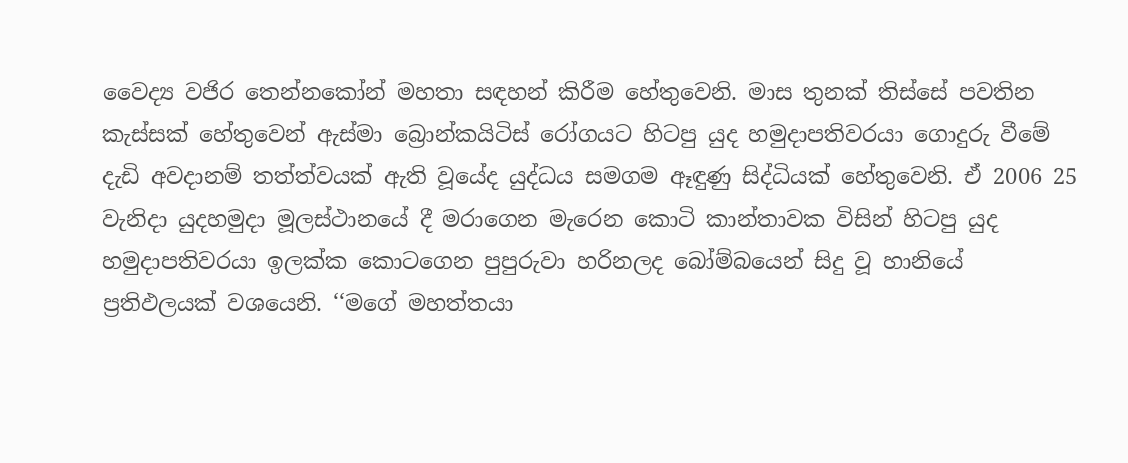වෛද්‍ය වජිර තෙන්නකෝන් මහතා සඳහන් කිරීම හේතුවෙනි. මාස තුනක් තිස්සේ පවතින කැස්සක් හේතුවෙන් ඇස්මා බ්‍රොන්කයිටිස් රෝගයට හිටපු යුද හමුදාපතිවරයා ගොදුරු වීමේ දැඩි අවදානම් තත්ත්වයක් ඇති වූයේද යුද්ධය සමගම ඈඳුණු සිද්ධියක් හේතුවෙනි. ඒ 2006 25 වැනිදා යුදහමුදා මූලස්ථානයේ දී මරාගෙන මැරෙන කොටි කාන්තාවක විසින් හිටපු යුද හමුදාපතිවරයා ඉලක්ක කොටගෙන පුපුරුවා හරිනලද බෝම්බයෙන් සිදු වූ හානියේ ප්‍රතිඵලයක් වශයෙනි. ‘‘මගේ මහත්තයා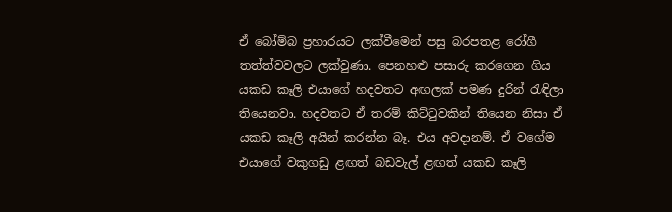ඒ බෝම්බ ප්‍රහාරයට ලක්වීමෙන් පසු බරපතළ රෝගී තත්ත්වවලට ලක්වුණා. පෙනහළු පසාරු කරගෙන ගිය යකඩ කෑලි එයාගේ හදවතට අඟලක් පමණ දුරින් රැඳිලා තියෙනවා. හදවතට ඒ තරම් කිට්ටුවකින් තියෙන නිසා ඒ යකඩ කෑලි අයින් කරන්න බෑ. එය අවදානම්. ඒ වගේම එයාගේ වකුගඩු ළඟත් බඩවැල් ළඟත් යකඩ කෑලි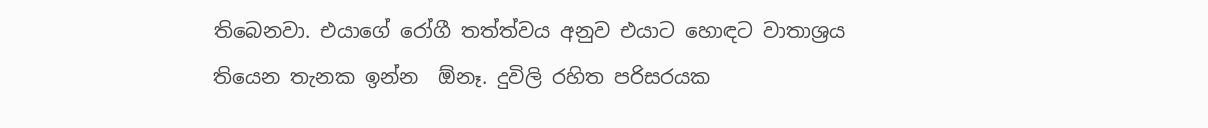තිබෙනවා. එයාගේ රෝගී තත්ත්වය අනුව එයාට හොඳට වාතාශ්‍රය තියෙන තැනක ඉන්න  ඕනෑ. දුවිලි රහිත පරිසරයක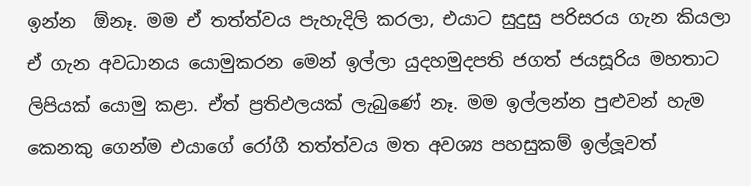ඉන්න  ඕනෑ. මම ඒ තත්ත්වය පැහැදිලි කරලා, එයාට සුදුසු පරිසරය ගැන කියලා ඒ ගැන අවධානය යොමුකරන මෙන් ඉල්ලා යුදහමුදපති ජගත් ජයසූරිය මහතාට ලිපියක් යොමු කළා. ඒත් ප්‍රතිඵලයක් ලැබුණේ නෑ. මම ඉල්ලන්න පුළුවන් හැම කෙනකු ගෙන්ම එයාගේ රෝගී තත්ත්වය මත අවශ්‍ය පහසුකම් ඉල්ලූවත්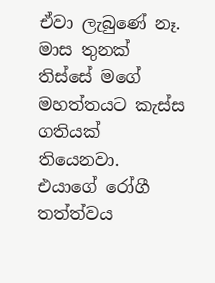ඒවා ලැබුණේ නෑ. මාස තුනක් තිස්සේ මගේ මහත්තයට කැස්ස ගතියක් තියෙනවා. එයාගේ රෝගී තත්ත්වය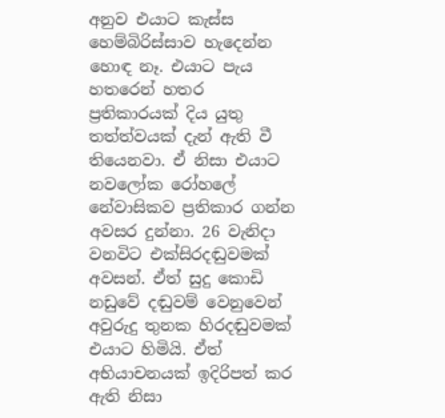අනුව එයාට කැස්ස හෙම්බිරිස්සාව හැදෙන්න හොඳ නෑ. එයාට පැය හතරෙන් හතර ප්‍රතිකාරයක් දිය යුතු තත්ත්වයක් දැන් ඇති වී තියෙනවා. ඒ නිසා එයාට නවලෝක රෝහලේ නේවාසිකව ප්‍රතිකාර ගන්න අවසර දුන්නා. 26 වැනිදා වනවිට එක්සිරදඬුවමක් අවසන්. ඒත් සුදු කොඩි නඩුවේ දඬුවම් වෙනුවෙන් අවුරුදු තුනක හිරදඬුවමක් එයාට හිමියි. ඒත් අභියාචනයක් ඉදිරිපත් කර ඇති නිසා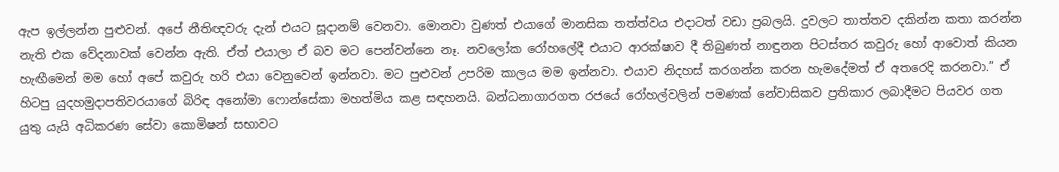ඇප ඉල්ලන්න පුළුවන්. අපේ නීතිඥවරු දැන් එයට සූදානම් වෙනවා. මොනවා වුණත් එයාගේ මානසික තත්ත්වය එදාටත් වඩා ප්‍රබලයි. දුවලට තාත්තව දකින්න කතා කරන්න නැති එක වේදනාවක් වෙන්න ඇති. ඒත් එයාලා ඒ බව මට පෙන්වන්නෙ නෑ. නවලෝක රෝහලේදී එයාට ආරක්ෂාව දී තිබුණත් නාඳුනන පිටස්තර කවුරු හෝ ආවොත් කියන හැඟීමෙන් මම හෝ අපේ කවුරු හරි එයා වෙනුවෙන් ඉන්නවා. මට පුළුවන් උපරිම කාලය මම ඉන්නවා. එයාව නිදහස් කරගන්න කරන හැමදේමත් ඒ අතරෙදි කරනවා.” ඒ හිටපු යුදහමුදාපතිවරයාගේ බිරිඳ අනෝමා ෆොන්සේකා මහත්මිය කළ සඳහනයි. බන්ධනාගාරගත රජයේ රෝහල්වලින් පමණක් නේවාසිකව ප්‍රතිකාර ලබාදීමට පියවර ගත යුතු යැයි අධිකරණ සේවා කොමිෂන් සභාවට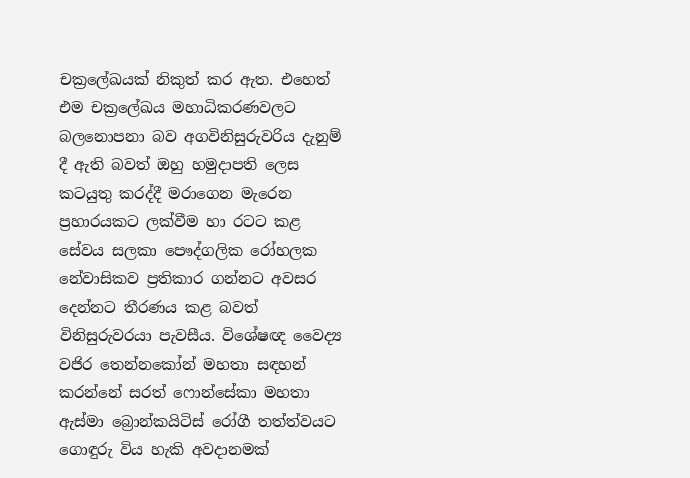චක්‍රලේඛයක් නිකුත් කර ඇත. එහෙත් එම චක්‍රලේඛය මහාධිකරණවලට බලනොපනා බව අගවිනිසුරුවරිය දැනුම් දී ඇති බවත් ඔහු හමුදාපති ලෙස කටයුතු කරද්දී මරාගෙන මැරෙන ප්‍රහාරයකට ලක්වීම හා රටට කළ සේවය සලකා පෞද්ගලික රෝහලක නේවාසිකව ප්‍රතිකාර ගන්නට අවසර දෙන්නට තීරණය කළ බවත් විනිසුරුවරයා පැවසීය. විශේෂඥ වෛද්‍ය වජිර තෙන්නකෝන් මහතා සඳහන් කරන්නේ සරත් ෆොන්සේකා මහතා ඇස්මා බ්‍රොන්කයිටිස් රෝගී තත්ත්වයට ගොඳුරු විය හැකි අවදානමක්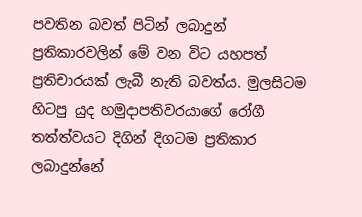පවතින බවත් පිටින් ලබාදුන් ප්‍රතිකාරවලින් මේ වන විට යහපත් ප්‍රතිචාරයක් ලැබී නැති බවත්ය. මුලසිටම හිටපු යුද හමුදාපතිවරයාගේ රෝගී තත්ත්වයට දිගින් දිගටම ප්‍රතිකාර ලබාදුන්නේ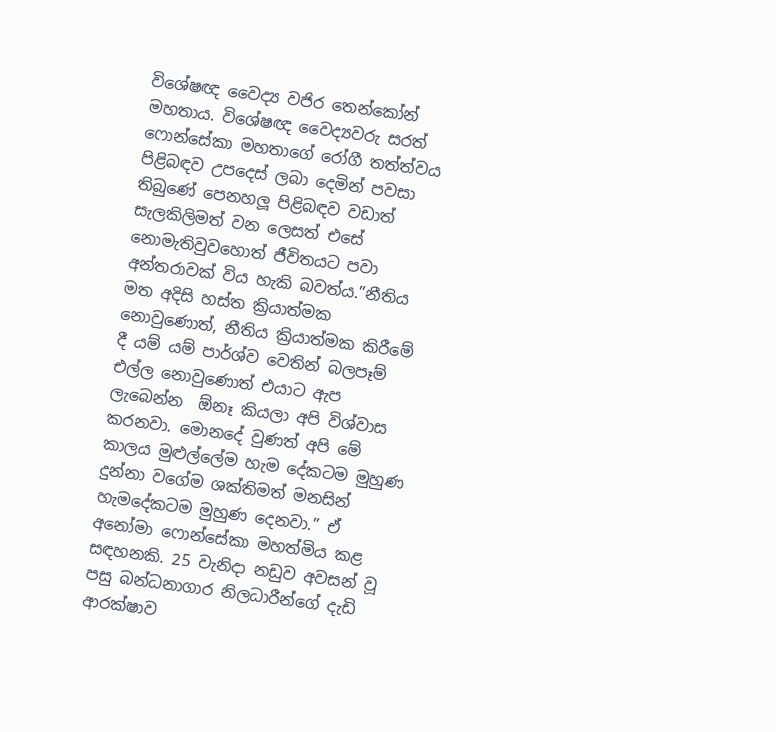විශේෂඥ වෛද්‍ය වජිර තෙන්කෝන් මහතාය. විශේෂඥ වෛද්‍යවරු සරත් ෆොන්සේකා මහතාගේ රෝගී තත්ත්වය පිළිබඳව උපදෙස් ලබා දෙමින් පවසා තිබුණේ පෙනහලූ පිළිබඳව වඩාත් සැලකිලිමත් වන ලෙසත් එසේ නොමැතිවුවහොත් ජීවිතයට පවා අන්තරාවක් විය හැකි බවත්ය.”නීතිය මත අදිසි හස්ත ක්‍රියාත්මක නොවුණොත්, නීතිය ක්‍රියාත්මක කිරීමේ දී යම් යම් පාර්ශ්ව වෙතින් බලපෑම් එල්ල නොවුණොත් එයාට ඇප ලැබෙන්න  ඕනෑ කියලා අපි විශ්වාස කරනවා. මොනදේ වුණත් අපි මේ කාලය මුළුල්ලේම හැම දේකටම මුහුණ දුන්නා වගේම ශක්තිමත් මනසින් හැමදේකටම මුහුණ දෙනවා.” ඒ අනෝමා ෆොන්සේකා මහත්මිය කළ සඳහනකි. 25 වැනිදා නඩුව අවසන් වූ පසු බන්ධනාගාර නිලධාරීන්ගේ දැඩි ආරක්ෂාව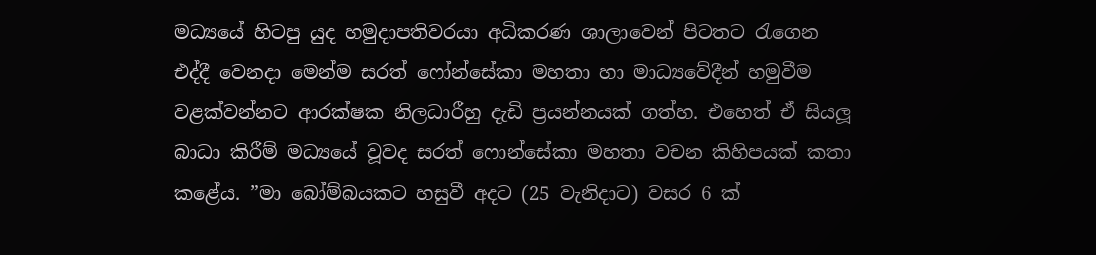මධ්‍යයේ හිටපු යුද හමුදාපතිවරයා අධිකරණ ශාලාවෙන් පිටතට රැගෙන එද්දී වෙනදා මෙන්ම සරත් ෆෝන්සේකා මහතා හා මාධ්‍යවේදීන් හමුවීම වළක්වන්නට ආරක්ෂක නිලධාරීහු දැඩි ප්‍රයන්නයක් ගත්හ. එහෙත් ඒ සියලූ බාධා කිරීම් මධ්‍යයේ වූවද සරත් ෆොන්සේකා මහතා වචන කිහිපයක් කතා කළේය. ”මා බෝම්බයකට හසුවී අදට (25 වැනිදාට) වසර 6 ක්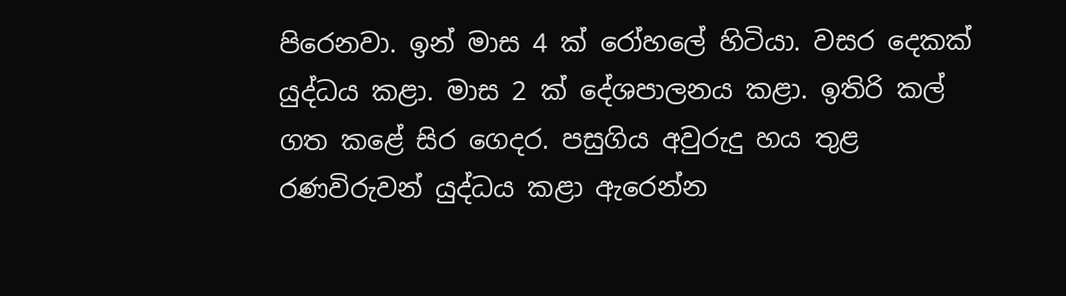පිරෙනවා. ඉන් මාස 4 ක් රෝහලේ හිටියා. වසර දෙකක් යුද්ධය කළා. මාස 2 ක් දේශපාලනය කළා. ඉතිරි කල් ගත කළේ සිර ගෙදර. පසුගිය අවුරුදු හය තුළ රණවිරුවන් යුද්ධය කළා ඇරෙන්න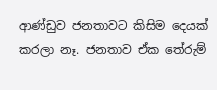ආණ්ඩුව ජනතාවට කිසිම දෙයක් කරලා නෑ. ජනතාව ඒක තේරුම්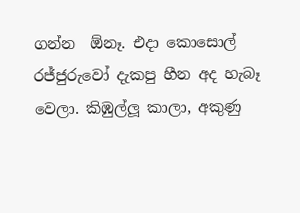ගන්න  ඕනෑ. එදා කොසොල් රජ්ජුරුවෝ දැකපු හීන අද හැබෑ වෙලා. කිඹුල්ලූ කාලා, අකුණු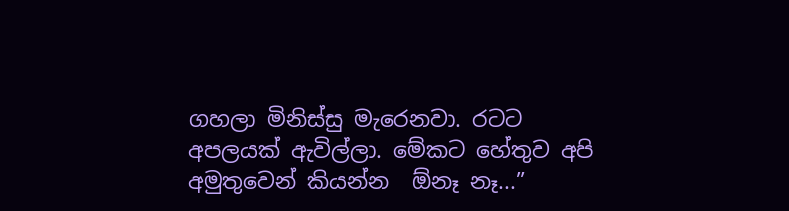ගහලා මිනිස්සු මැරෙනවා. රටට අපලයක් ඇවිල්ලා. මේකට හේතුව අපි අමුතුවෙන් කියන්න  ඕනෑ නෑ...”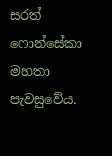සරත් ෆොන්සේකා මහතා පැවසුවේය.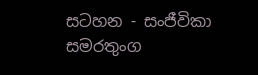සටහන - සංජීවිකා සමරතුංග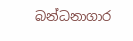බන්ධනාගාර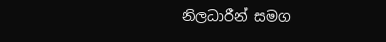නිලධාරීන් සමග